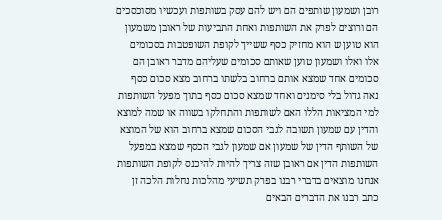רובן ושמעון שותפים הם ויש להם עסק בשותפות ועכשיו מסוכסכים הם ורוצים לפרק את השותפות ואחת התביעות של ראובן משמעון הוא טוען ש הוא מחזיק כסף ששייך לקופת השופטבות בסכומים אלו ואלו ושמעון טוען שאותם סכומים שעליהם מדבר ראובן הם סכומים אחד שמצא אותם ברחוב בלשתו ברחוב מצא סכום כסף נאה גדול בלי סימנים ואחד שמצא סכום כסף בתוך מפעל השותפות למי המציאות הללו האם לשותפות והתחלקו בשווה או שמה למוצא והדין עם שמעון תשובה לגבי הסכום שמצא ברחוב הוא של המוצא של השותף הדין של שמעון אם שמעון לגבי הכסף שמצא במפעל השותפות הדין אם ראובן שזה צריך להיות להיכנס לקופת השותפות אנחנו מוצאים בדברי רבנו בפרק תשיעי מהלכות נחלות הלכה זן כתב רבנו את הדברים הבאים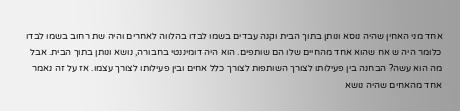אחד מני האחין שהיה נוסא ונותן בתוך הבית וקנה עבדים בשמו לבדו בהלווה לאחרים והיה שת רחוב בשמו לבדו כלומר היה ש אח שהוא אחד מהחיים שלו הם שותפים. הוא היה דומיננטי בחבורה, נושא ונותן בתוך הבית. אבל מה הוא עשה? הבחנה בין פעילותו לצורך השותפות לצורך כלל אחים ובין פעילותו לצורך עצמו. אז על זה נאמר אחד מהאחים שהיה נושא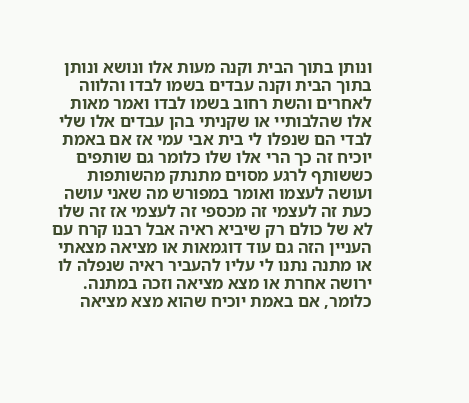ונותן בתוך הבית וקנה מעות אלו ונושא ונותן בתוך הבית וקנה עבדים בשמו לבדו והלווה לאחרים והשת רחוב בשמו לבדו ואמר מאות אלו שהלבותיי או שקניתי בהן עבדים אלו שלי לבדי הם שנפלו לי בית אבי עמי אז אם באמת יוכיח זה כך הרי אלו שלו כלומר גם שותפים כששותף לרגע מסוים מתנתק מהשותפות ועושה לעצמו ואומר במפורש מה שאני עושה כעת זה לעצמי זה מכספי זה לעצמי אז זה שלו לא של כולם רק שיביא ראיה אבל רבנו קרח עם העניין הזה גם עוד דוגמאות או מציאה מצאתי או מתנה נתנו לי עליו להעביר ראיה שנפלה לו ירושה אחרת או מצא מציאה וזכה במתנה. כלומר, אם באמת יוכיח שהוא מצא מציאה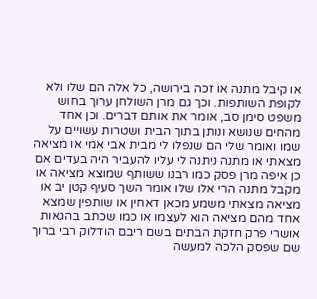או קיבל מתנה או זכה בירושה, כל אלה הם שלו ולא לקופת השותפות. וכך גם מרן השולחן ערוך בחוש משפט סימן סב, אומר את אותם דברים. וכן אחד מהחים שנושא ונותן בתוך הבית ושטרות עשויים על שמו ואומר שלי הם שנפלו לי מבית אבי אמי או מציאה מצאתי או מתנה ניתנה לי עליו להעביר היה בעדים אם כן איפה מרן פסק כמו רבנו ששותף שמוצא מציאה או מקבל מתנה הרי אלו שלו אומר השך סעיף קטן יב או מציאה מצאתי משמע מכאן דאחין או שותפין שמצא אחד מהם מציאה הוא לעצמו או כמו שכתב בהגאות אושרי פרק חזקת הבתים בשם ריבם הודלוק רבי ברוך שם שפסק הלכה למעשה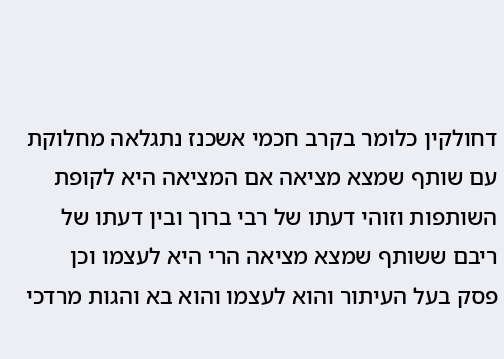דחולקין כלומר בקרב חכמי אשכנז נתגלאה מחלוקת עם שותף שמצא מציאה אם המציאה היא לקופת השותפות וזוהי דעתו של רבי ברוך ובין דעתו של ריבם ששותף שמצא מציאה הרי היא לעצמו וכן פסק בעל העיתור והוא לעצמו והוא בא והגות מרדכי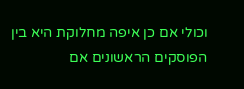וכולי אם כן איפה מחלוקת היא בין הפוסקים הראשונים אם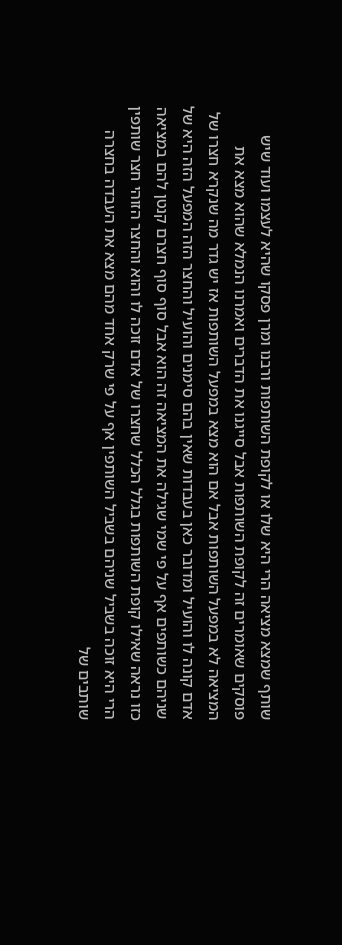שותף שמצא מציאה הרי היא שלו או לקופת השותפות ורבנו ומרן פסקו שהיא לעצמו ועוד שיש פוסקים שאומרים זה לקופת השותפות אבל סייגנו את הדברים ואמרנו הנמלא שהוא מצא את המציאה לא במפעל השותפות אבל אם הוא מצא במפעל השותפות אז יש גדר מה שנקרא חצרו של אדם קונה לו והועיל ומדובר כאן בעבדות שאין בהם סימנים והועיל והחצר הזה המפעל הזה היא של שניהם כשותפים אף על פי שמי שגילה את המציאה זה הוא אבל סוף סוף חצרם קנטן להם במציאה כזו נראה שאילו קופת השותפות בגלל הכלל שחצרו של אדם זוכה לו והוא והחצר הזוהי חצר שותפין הרי היא זוכה בשביל שניהם בשביל השותפין אף על פי שרק אחד מהם מצא את העבדה בחצרה שותבים של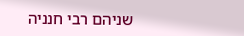שניהם רבי חנניה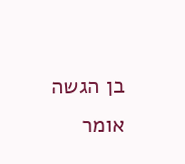בן הגשה אומר